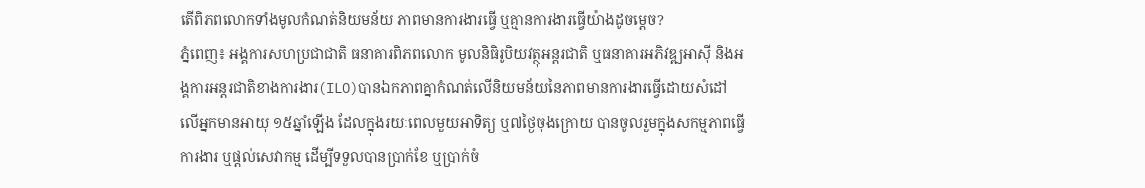តើពិភពលោកទាំងមូលកំណត់និយមន័យ ភាពមានការងារធ្វើ ឬគ្មានការងារធ្វើយ៉ាងដូចម្តេច?
ភ្នំពេញ៖ អង្គការសហប្រជាជាតិ ធនាគារពិភពលោក មូលនិធិរូបិយវត្ថុអន្តរជាតិ ឬធនាគារអភិវឌ្ឍអាស៊ី និងអង្គការអន្តរជាតិខាងការងារ(ILO)បានឯកភាពគ្នាកំណត់លើនិយមន័យនៃភាពមានការងារធ្វើដោយសំដៅលើអ្នកមានអាយុ ១៥ឆ្នាំឡើង ដែលក្នុងរយៈពេលមួយអាទិត្យ ឬ៧ថ្ងៃចុងក្រោយ បានចូលរួមក្នុងសកម្មភាពធ្វើការងារ ឬផ្តល់សេវាកម្ម ដើម្បីទទួលបានប្រាក់ខែ ឬប្រាក់ចំ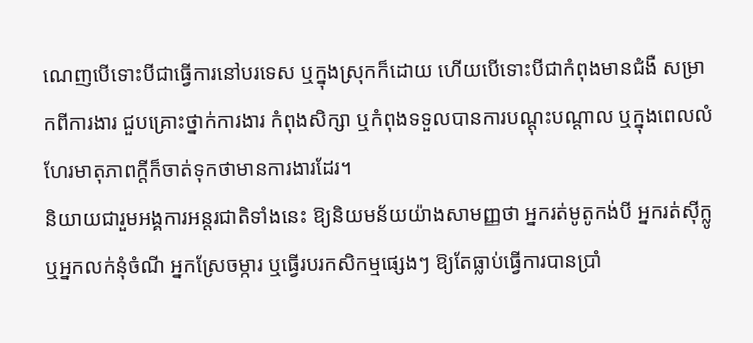ណេញបើទោះបីជាធ្វើការនៅបរទេស ឬក្នុងស្រុកក៏ដោយ ហើយបើទោះបីជាកំពុងមានជំងឺ សម្រាកពីការងារ ជួបគ្រោះថ្នាក់ការងារ កំពុងសិក្សា ឬកំពុងទទួលបានការបណ្តុះបណ្តាល ឬក្នុងពេលលំហែរមាតុភាពក្តីក៏ចាត់ទុកថាមានការងារដែរ។
និយាយជារួមអង្គការអន្តរជាតិទាំងនេះ ឱ្យនិយមន័យយ៉ាងសាមញ្ញថា អ្នករត់មូតូកង់បី អ្នករត់ស៊ីក្លូ ឬអ្នកលក់នុំចំណី អ្នកស្រែចម្ការ ឬធ្វើរបរកសិកម្មផ្សេងៗ ឱ្យតែធ្លាប់ធ្វើការបានប្រាំ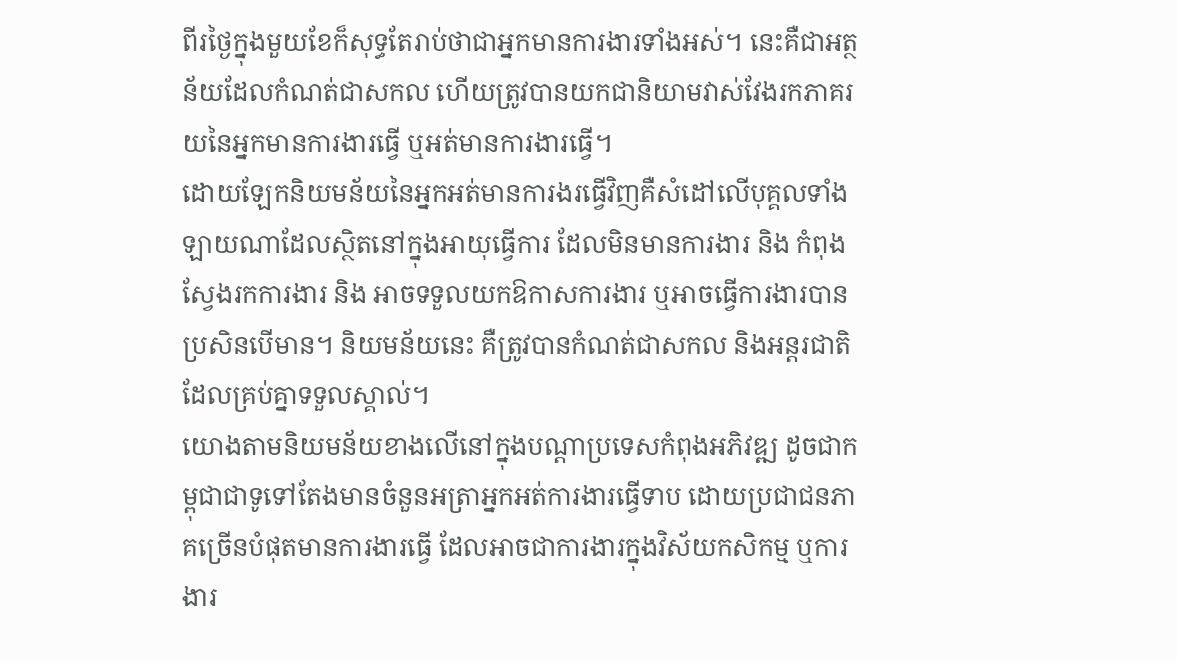ពីរថ្ងៃក្នុងមួយខែក៏សុទ្ធតែរាប់ថាជាអ្នកមានការងារទាំងអស់។ នេះគឺជាអត្ថន័យដែលកំណត់ជាសកល ហើយត្រូវបានយកជានិយាមវាស់វែងរកភាគរយនៃអ្នកមានការងារធ្វើ ឬអត់មានការងារធ្វើ។
ដោយឡែកនិយមន័យនៃអ្នកអត់មានការងរធ្វើវិញគឺសំដៅលើបុគ្គលទាំងឡាយណាដែលស្ថិតនៅក្នុងអាយុធ្វើការ ដែលមិនមានការងារ និង កំពុងស្វែងរកការងារ និង អាចទទួលយកឱកាសការងារ ឬអាចធ្វើការងារបានប្រសិនបើមាន។ និយមន័យនេះ គឺត្រូវបានកំណត់ជាសកល និងអន្តរជាតិដែលគ្រប់គ្នាទទួលស្គាល់។
យោងតាមនិយមន័យខាងលើនៅក្នុងបណ្តាប្រទេសកំពុងអភិវឌ្ឍ ដូចជាកម្ពុជាជាទូទៅតែងមានចំនួនអត្រាអ្នកអត់ការងារធ្វើទាប ដោយប្រជាជនភាគច្រើនបំផុតមានការងារធ្វើ ដែលអាចជាការងារក្នុងវិស័យកសិកម្ម ឬការងារ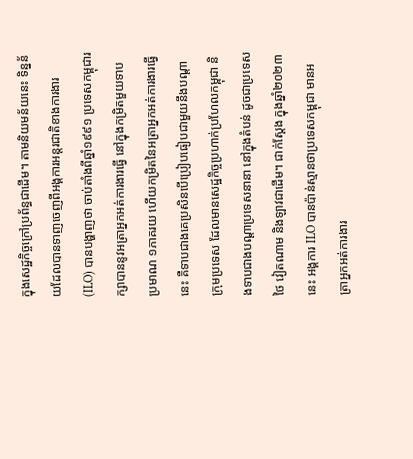ក្នុងសេដ្ឋកិច្ចក្រៅប្រព័ន្ធជាដើម។ តាមនិយមន័យនេះ ទិន្នន័យដែលបានទាញចេញពីអង្គការអន្តរជាតិខាងការងារ (ILO) បានបង្ហាញថា ចាប់តាំងពីឆ្នាំ១៩៩១ ប្រទេសកម្ពុជារក្សាបាននូវអត្រាអ្នកអត់ការងារធ្វើ នៅក្នុងកម្រិតមួយទាបប្រមាណ ១ភាគរយ ហើយកម្រិតនៃអត្រាអ្នកអត់ការងារធ្វើនេះ គឺទាបជាងគេប្រសិនបើប្រៀបធៀបជាមួយនឹងបណ្តាក្រុមប្រទេស ដែលមានសេដ្ឋកិច្ចប្រហាក់ប្រហែលកម្ពុជា និងទាបជាងបណ្តាប្រទេសនានា នៅក្នុងតំបន់ ដូចជាប្រទេសថៃ វៀតណាម និងឡាវជាដើម។ ជាក់ស្តែង ក្នុងឆ្នាំ២០២៣ នេះ អង្គការ ILO បានប៉ាន់ស្មានថាប្រទេសកម្ពុជា មានអត្រាអ្នកអត់ការងារ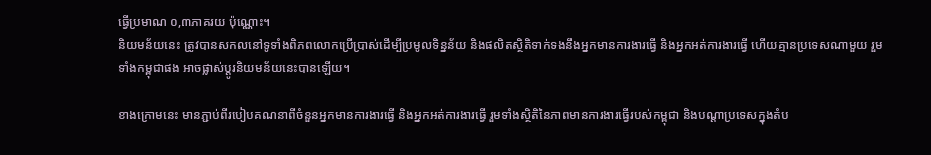ធ្វើប្រមាណ ០,៣ភាគរយ ប៉ុណ្ណោះ។
និយមន័យនេះ ត្រូវបានសកលនៅទូទាំងពិភពលោកប្រើប្រាស់ដើម្បីប្រមូលទិន្នន័យ និងផលិតស្ថិតិទាក់ទងនឹងអ្នកមានការងារធ្វើ និងអ្នកអត់ការងារធ្វើ ហើយគ្មានប្រទេសណាមួយ រួមទាំងកម្ពុជាផង អាចផ្លាស់ប្តូរនិយមន័យនេះបានឡើយ។

ខាងក្រោមនេះ មានភ្ជាប់ពីរបៀបគណនាពីចំនួនអ្នកមានការងារធ្វើ និងអ្នកអត់ការងារធ្វើ រួមទាំងស្ថិតិនៃភាពមានការងារធ្វើរបស់កម្ពុជា និងបណ្តាប្រទេសក្នុងតំប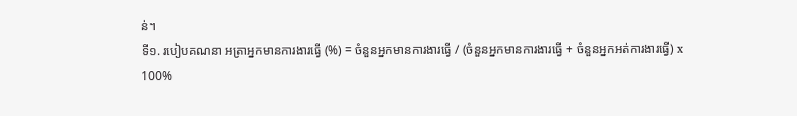ន់។
ទី១. របៀបគណនា អត្រាអ្នកមានការងារធ្វើ (%) = ចំនួនអ្នកមានការងារធ្វើ / (ចំនួនអ្នកមានការងារធ្វើ + ចំនួនអ្នកអត់ការងារធ្វើ) x 100%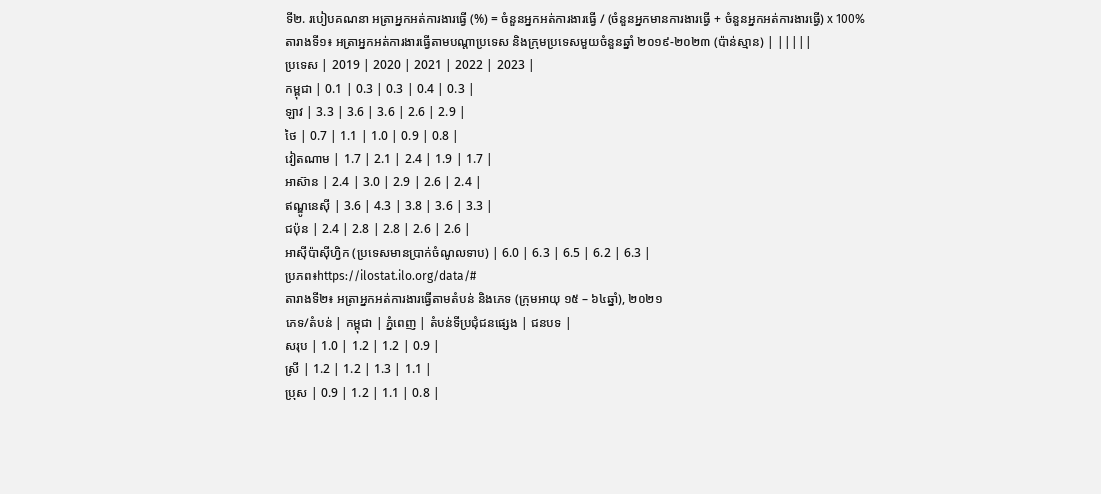ទី២. របៀបគណនា អត្រាអ្នកអត់ការងារធ្វើ (%) = ចំនួនអ្នកអត់ការងារធ្វើ / (ចំនួនអ្នកមានការងារធ្វើ + ចំនួនអ្នកអត់ការងារធ្វើ) x 100%
តារាងទី១៖ អត្រាអ្នកអត់ការងារធ្វើតាមបណ្តាប្រទេស និងក្រុមប្រទេសមួយចំនួនឆ្នាំ ២០១៩-២០២៣ (ប៉ាន់ស្មាន) | |||||
ប្រទេស | 2019 | 2020 | 2021 | 2022 | 2023 |
កម្ពុជា | 0.1 | 0.3 | 0.3 | 0.4 | 0.3 |
ឡាវ | 3.3 | 3.6 | 3.6 | 2.6 | 2.9 |
ថៃ | 0.7 | 1.1 | 1.0 | 0.9 | 0.8 |
វៀតណាម | 1.7 | 2.1 | 2.4 | 1.9 | 1.7 |
អាស៊ាន | 2.4 | 3.0 | 2.9 | 2.6 | 2.4 |
ឥណ្ឌូនេស៊ី | 3.6 | 4.3 | 3.8 | 3.6 | 3.3 |
ជប៉ុន | 2.4 | 2.8 | 2.8 | 2.6 | 2.6 |
អាស៊ីប៉ាស៊ីហ្វិក (ប្រទេសមានប្រាក់ចំណូលទាប) | 6.0 | 6.3 | 6.5 | 6.2 | 6.3 |
ប្រភព៖https://ilostat.ilo.org/data/#
តារាងទី២៖ អត្រាអ្នកអត់ការងារធ្វើតាមតំបន់ និងភេទ (ក្រុមអាយុ ១៥ – ៦៤ឆ្នាំ), ២០២១
ភេទ/តំបន់ | កម្ពុជា | ភ្នំពេញ | តំបន់ទីប្រជុំជនផ្សេង | ជនបទ |
សរុប | 1.0 | 1.2 | 1.2 | 0.9 |
ស្រី | 1.2 | 1.2 | 1.3 | 1.1 |
ប្រុស | 0.9 | 1.2 | 1.1 | 0.8 |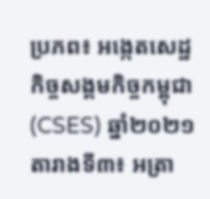ប្រភព៖ អង្កេតសេដ្ឋកិច្ចសង្គមកិច្ចកម្ពុជា (CSES) ឆ្នាំ២០២១
តារាងទី៣៖ អត្រា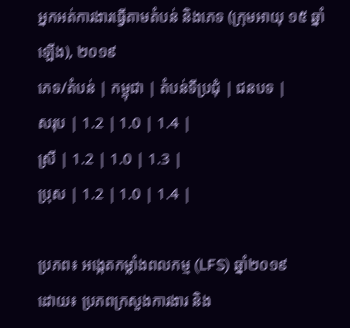អ្នកអត់ការងារធ្វើតាមតំបន់ និងភេទ (ក្រុមអាយុ ១៥ ឆ្នាំឡើង), ២០១៩
ភេទ/តំបន់ | កម្ពុជា | តំបន់ទីប្រជុំ | ជនបទ |
សរុប | 1.2 | 1.0 | 1.4 |
ស្រី | 1.2 | 1.0 | 1.3 |
ប្រុស | 1.2 | 1.0 | 1.4 |

ប្រភព៖ អង្កេតកម្លាំងពលកម្ម (LFS) ឆ្នាំ២០១៩
ដោយ៖ ប្រភពក្រសួងការងារ និង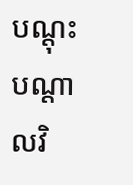បណ្ដុះបណ្តាលវិ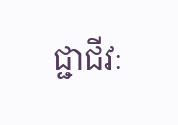ជ្ជាជីវៈ